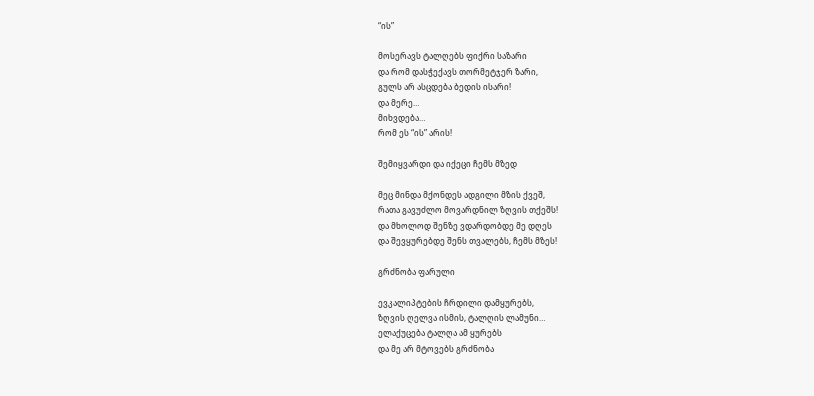“ის”

მოსერავს ტალღებს ფიქრი საზარი
და რომ დასჭექავს თორმეტჯერ ზარი,
გულს არ ასცდება ბედის ისარი!
და მერე…
მიხვდება…
რომ ეს “ის” არის!

შემიყვარდი და იქეცი ჩემს მზედ

მეც მინდა მქონდეს ადგილი მზის ქვეშ,
რათა გავუძლო მოვარდნილ ზღვის თქეშს!
და მხოლოდ შენზე ვდარდობდე მე დღეს
და შევყურებდე შენს თვალებს, ჩემს მზეს!

გრძნობა ფარული

ევკალიპტების ჩრდილი დამყურებს,
ზღვის ღელვა ისმის, ტალღის ლამუნი…
ელაქუცება ტალღა ამ ყურებს
და მე არ მტოვებს გრძნობა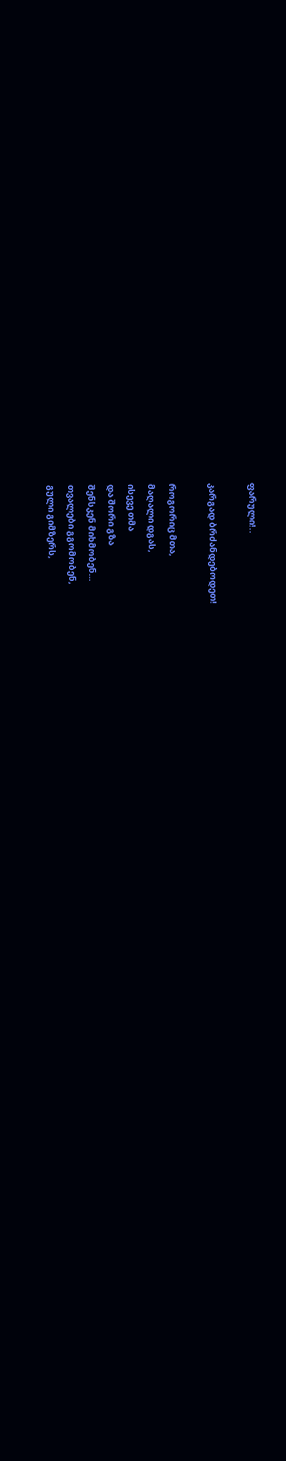ფარული!..

კარგად ბრძანდებოდეთ!

როგორიც მთა,
მაღალი დგას,
ისევე თმა
და შორი გზა
შენსკენ მიხმობენ…
თვალები გგომობენ,
გული გიმზერს,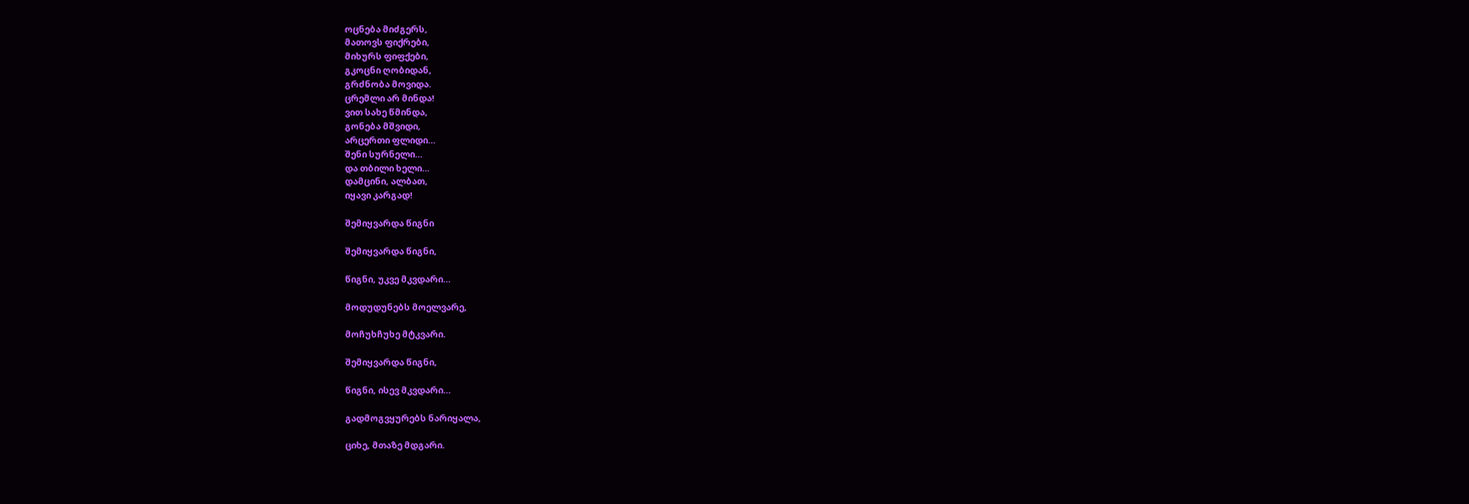ოცნება მიძგერს,
მათოვს ფიქრები,
მიხურს ფიფქები,
გკოცნი ღობიდან,
გრძნობა მოვიდა.
ცრემლი არ მინდა!
ვით სახე წმინდა,
გონება მშვიდი,
არცერთი ფლიდი…
შენი სურნელი…
და თბილი ხელი…
დამცინი, ალბათ,
იყავი კარგად!

შემიყვარდა წიგნი

შემიყვარდა წიგნი,

წიგნი, უკვე მკვდარი…

მოდუდუნებს მოელვარე,

მოჩუხჩუხე მტკვარი.

შემიყვარდა წიგნი,

წიგნი, ისევ მკვდარი…

გადმოგვყურებს ნარიყალა,

ციხე, მთაზე მდგარი.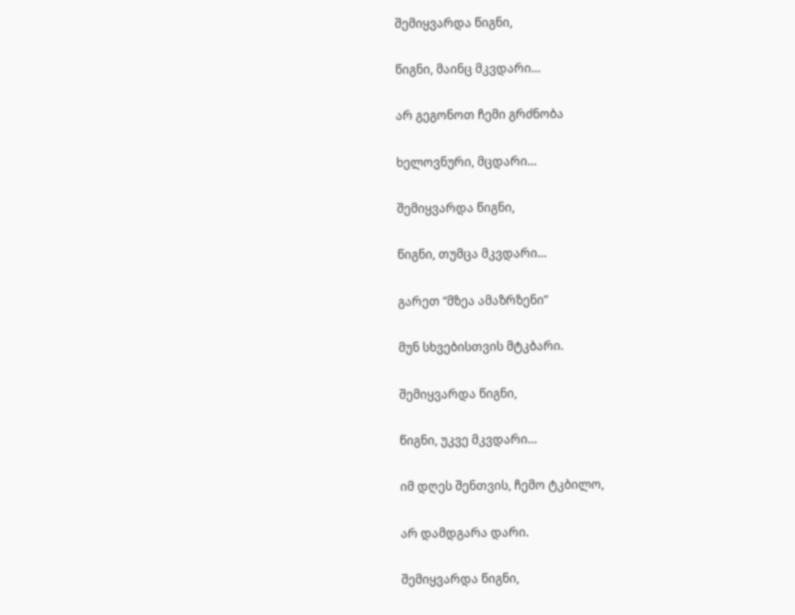შემიყვარდა წიგნი,

წიგნი, მაინც მკვდარი…

არ გეგონოთ ჩემი გრძნობა

ხელოვნური, მცდარი…

შემიყვარდა წიგნი,

წიგნი, თუმცა მკვდარი…

გარეთ “მზეა ამაზრზენი”

მუნ სხვებისთვის მტკბარი.

შემიყვარდა წიგნი,

წიგნი, უკვე მკვდარი…

იმ დღეს შენთვის, ჩემო ტკბილო,

არ დამდგარა დარი.

შემიყვარდა წიგნი,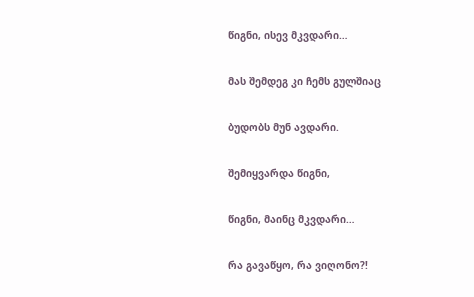წიგნი, ისევ მკვდარი…

მას შემდეგ კი ჩემს გულშიაც

ბუდობს მუნ ავდარი.

შემიყვარდა წიგნი,

წიგნი, მაინც მკვდარი…

რა გავაწყო, რა ვიღონო?!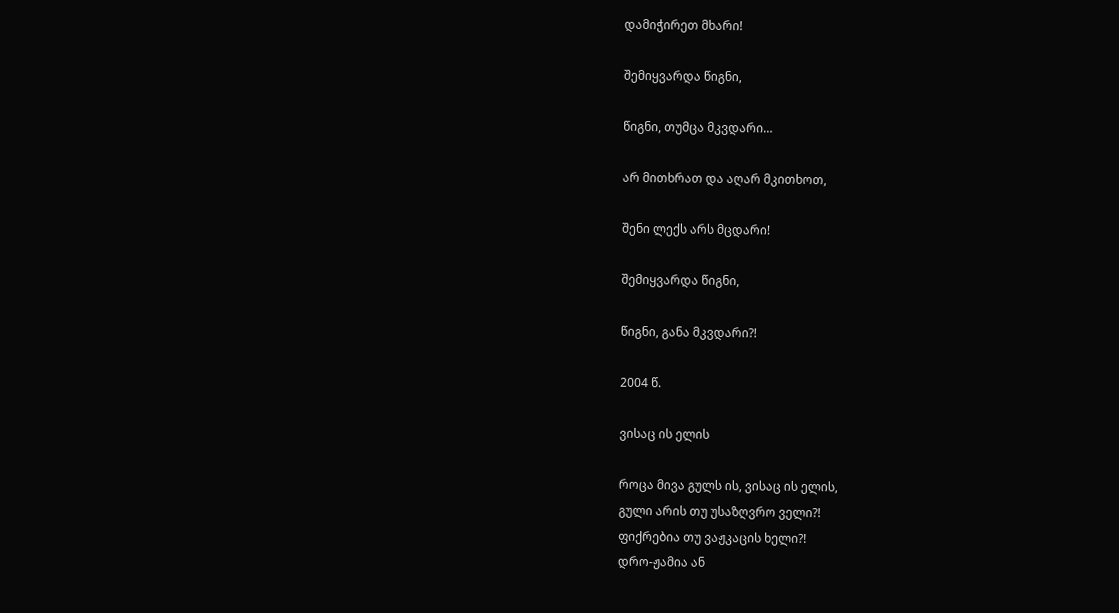დამიჭირეთ მხარი!

შემიყვარდა წიგნი,

წიგნი, თუმცა მკვდარი…

არ მითხრათ და აღარ მკითხოთ,

შენი ლექს არს მცდარი!

შემიყვარდა წიგნი,

წიგნი, განა მკვდარი?!

2004 წ.

ვისაც ის ელის

როცა მივა გულს ის, ვისაც ის ელის,
გული არის თუ უსაზღვრო ველი?!
ფიქრებია თუ ვაჟკაცის ხელი?!
დრო-ჟამია ან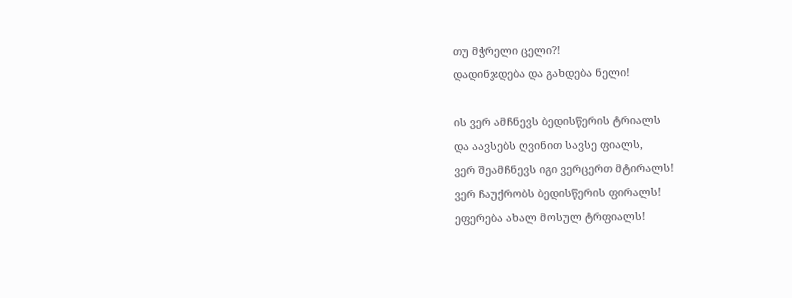თუ მჭრელი ცელი?!
დადინჯდება და გახდება ნელი!

ის ვერ ამჩნევს ბედისწერის ტრიალს
და აავსებს ღვინით სავსე ფიალს,
ვერ შეამჩნევს იგი ვერცერთ მტირალს!
ვერ ჩაუქრობს ბედისწერის ფირალს!
ეფერება ახალ მოსულ ტრფიალს!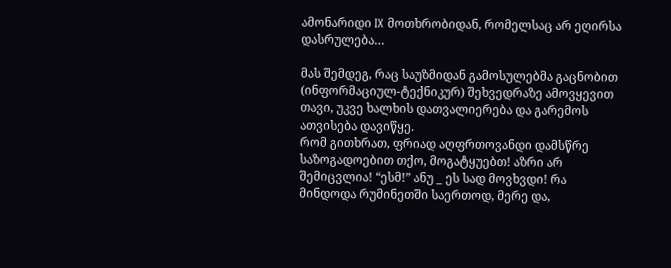ამონარიდი IX მოთხრობიდან, რომელსაც არ ეღირსა დასრულება…

მას შემდეგ, რაც საუზმიდან გამოსულებმა გაცნობით (ინფორმაციულ-ტექნიკურ) შეხვედრაზე ამოვყევით თავი, უკვე ხალხის დათვალიერება და გარემოს ათვისება დავიწყე.
რომ გითხრათ, ფრიად აღფრთოვანდი დამსწრე საზოგადოებით თქო, მოგატყუებთ! აზრი არ შემიცვლია! “ესმ!” ანუ _ ეს სად მოვხვდი! რა მინდოდა რუმინეთში საერთოდ, მერე და,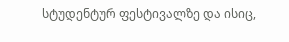სტუდენტურ ფესტივალზე და ისიც,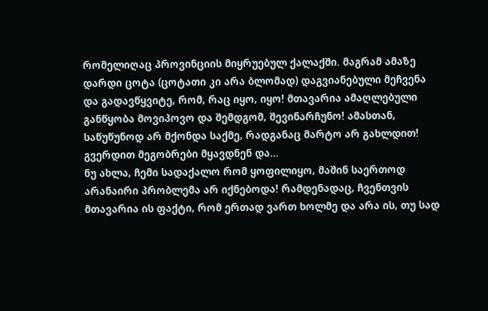რომელიღაც პროვინციის მიყრუებულ ქალაქში. მაგრამ ამაზე დარდი ცოტა (ცოტათი კი არა ბლომად) დაგვიანებული მეჩვენა და გადავწყვიტე, რომ, რაც იყო, იყო! მთავარია ამაღლებული განწყობა მოვიპოვო და შემდგომ, შევინარჩუნო! ამასთან, საწუწუნოდ არ მქონდა საქმე, რადგანაც მარტო არ გახლდით! გვერდით მეგობრები მყავდნენ და…
ნუ ახლა, ჩემი სადაქალო რომ ყოფილიყო, მაშინ საერთოდ არანაირი პრობლემა არ იქნებოდა! რამდენადაც, ჩვენთვის მთავარია ის ფაქტი, რომ ერთად ვართ ხოლმე და არა ის, თუ სად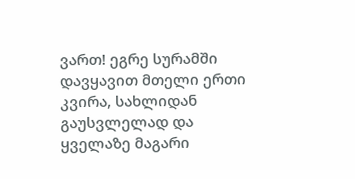ვართ! ეგრე სურამში დავყავით მთელი ერთი კვირა, სახლიდან გაუსვლელად და ყველაზე მაგარი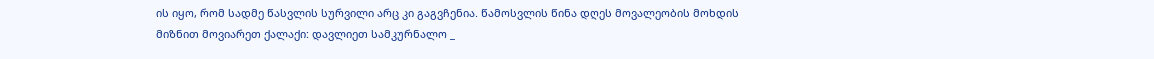ის იყო, რომ სადმე წასვლის სურვილი არც კი გაგვჩენია. წამოსვლის წინა დღეს მოვალეობის მოხდის მიზნით მოვიარეთ ქალაქი: დავლიეთ სამკურნალო _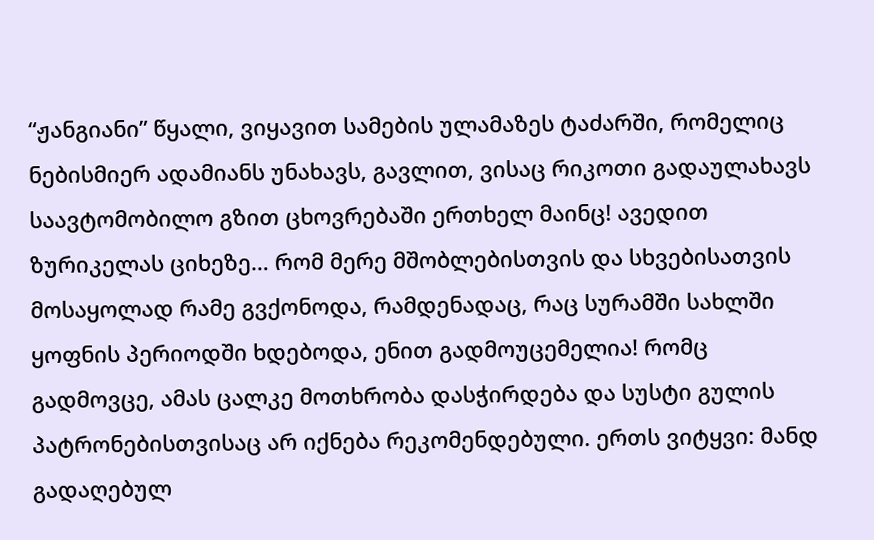“ჟანგიანი” წყალი, ვიყავით სამების ულამაზეს ტაძარში, რომელიც ნებისმიერ ადამიანს უნახავს, გავლით, ვისაც რიკოთი გადაულახავს საავტომობილო გზით ცხოვრებაში ერთხელ მაინც! ავედით ზურიკელას ციხეზე… რომ მერე მშობლებისთვის და სხვებისათვის მოსაყოლად რამე გვქონოდა, რამდენადაც, რაც სურამში სახლში ყოფნის პერიოდში ხდებოდა, ენით გადმოუცემელია! რომც გადმოვცე, ამას ცალკე მოთხრობა დასჭირდება და სუსტი გულის პატრონებისთვისაც არ იქნება რეკომენდებული. ერთს ვიტყვი: მანდ გადაღებულ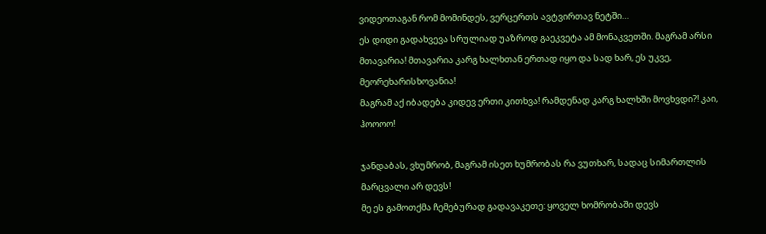ვიდეოთაგან რომ მომინდეს, ვერცერთს ავტვირთავ ნეტში…
ეს დიდი გადახვევა სრულიად უაზროდ გაეკვეტა ამ მონაკვეთში. მაგრამ არსი მთავარია! მთავარია კარგ ხალხთან ერთად იყო და სად ხარ, ეს უკვე, მეორეხარისხოვანია!
მაგრამ აქ იბადება კიდევ ერთი კითხვა! რამდენად კარგ ხალხში მოვხვდი?! კაი, ჰოოოო!

ჯანდაბას, ვხუმრობ, მაგრამ ისეთ ხუმრობას რა ვუთხარ, სადაც სიმართლის მარცვალი არ დევს!
მე ეს გამოთქმა ჩემებურად გადავაკეთე: ყოველ ხომრობაში დევს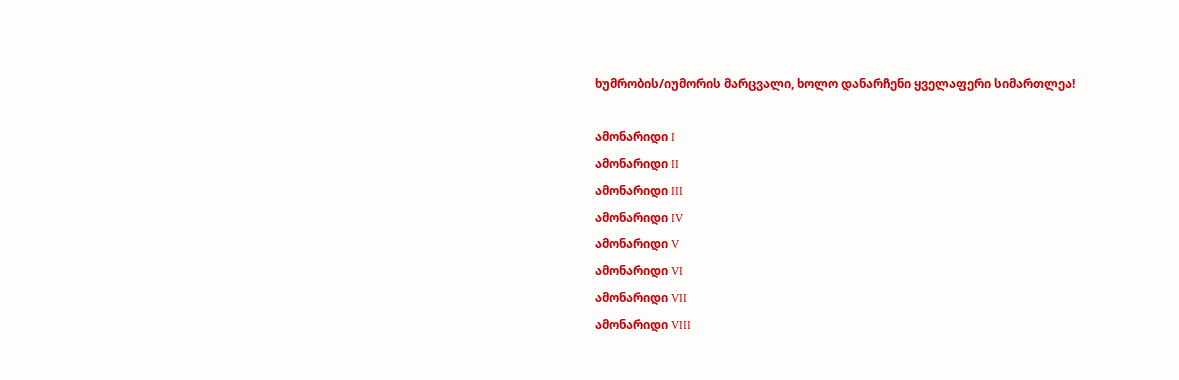ხუმრობის/იუმორის მარცვალი, ხოლო დანარჩენი ყველაფერი სიმართლეა!

ამონარიდი I
ამონარიდი II
ამონარიდი III
ამონარიდი IV
ამონარიდი V
ამონარიდი VI
ამონარიდი VII
ამონარიდი VIII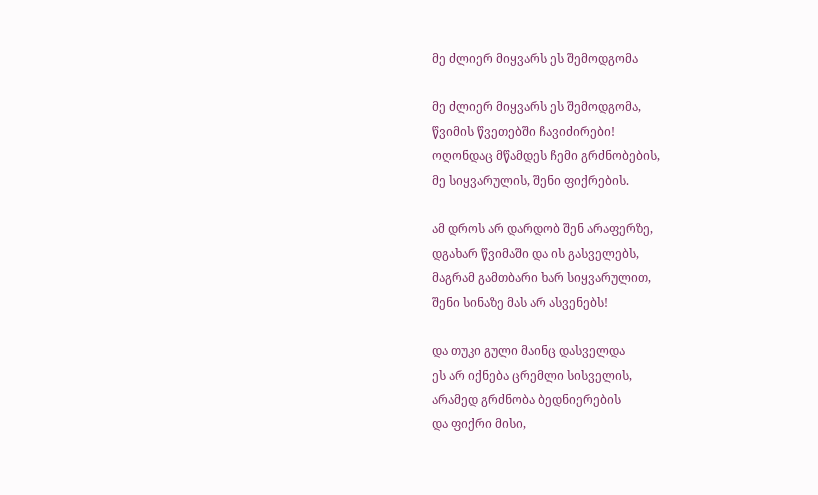მე ძლიერ მიყვარს ეს შემოდგომა

მე ძლიერ მიყვარს ეს შემოდგომა,
წვიმის წვეთებში ჩავიძირები!
ოღონდაც მწამდეს ჩემი გრძნობების,
მე სიყვარულის, შენი ფიქრების.

ამ დროს არ დარდობ შენ არაფერზე,
დგახარ წვიმაში და ის გასველებს,
მაგრამ გამთბარი ხარ სიყვარულით,
შენი სინაზე მას არ ასვენებს!

და თუკი გული მაინც დასველდა
ეს არ იქნება ცრემლი სისველის,
არამედ გრძნობა ბედნიერების
და ფიქრი მისი,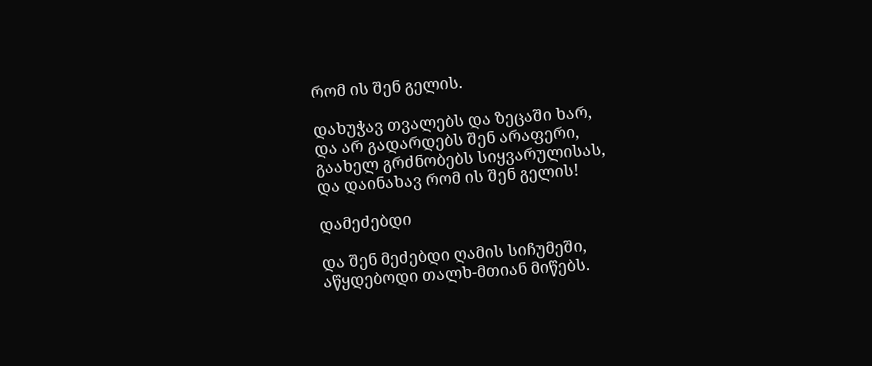რომ ის შენ გელის.

დახუჭავ თვალებს და ზეცაში ხარ,
და არ გადარდებს შენ არაფერი,
გაახელ გრძნობებს სიყვარულისას,
და დაინახავ რომ ის შენ გელის!

დამეძებდი

და შენ მეძებდი ღამის სიჩუმეში,
აწყდებოდი თალხ-მთიან მიწებს.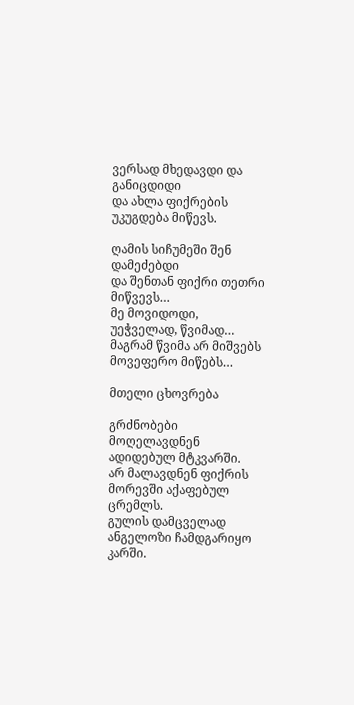ვერსად მხედავდი და განიცდიდი
და ახლა ფიქრების უკუგდება მიწევს.

ღამის სიჩუმეში შენ დამეძებდი
და შენთან ფიქრი თეთრი მიწვევს…
მე მოვიდოდი, უეჭველად, წვიმად…
მაგრამ წვიმა არ მიშვებს მოვეფერო მიწებს…

მთელი ცხოვრება

გრძნობები მოღელავდნენ ადიდებულ მტკვარში.
არ მალავდნენ ფიქრის მორევში აქაფებულ ცრემლს.
გულის დამცველად ანგელოზი ჩამდგარიყო კარში.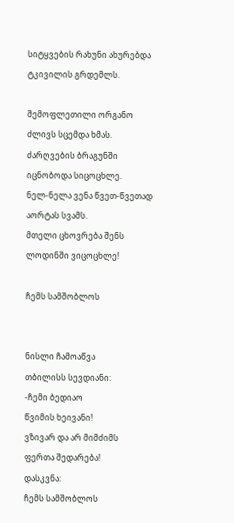სიტყვების რახუნი ახურებდა ტკივილის გრდემლს.

შემოფლეთილი ორგანო ძლივს სცემდა ხმას.
ძარღვების ბრაგუნში იცნობოდა სიცოცხლე.
ნელ-ნელა ვენა წვეთ-წვეთად აორტას სვამს.
მთელი ცხოვრება შენს ლოდინში ვიცოცხლე!

ჩემს სამშობლოს


ნისლი ჩამოაწვა
თბილისს სევდიანი:
-ჩემი ბედიაო
წვიმის ხეივანი!
ვზივარ და არ მიმძიმს
ფერთა შედარება!
დასკვნა:
ჩემს სამშობლოს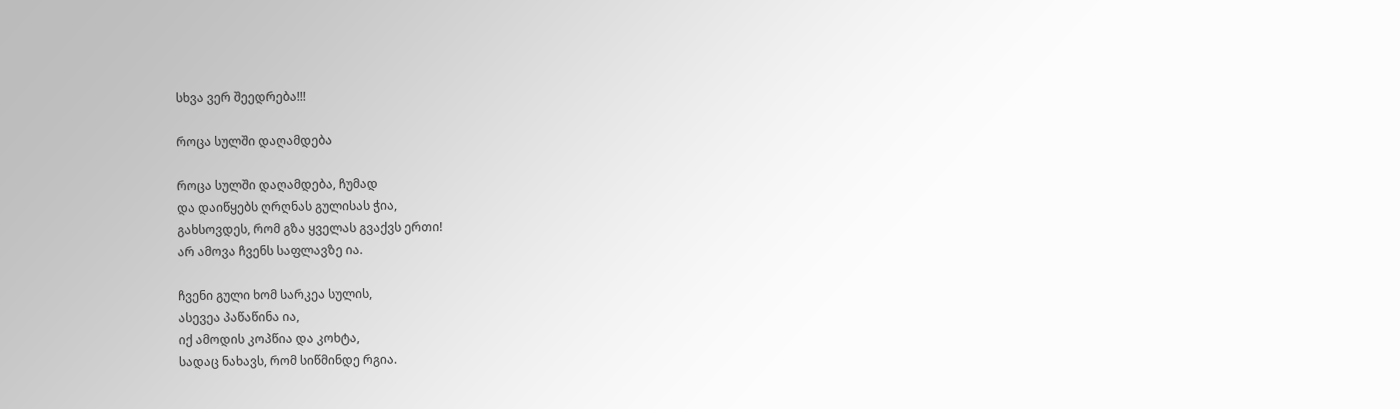სხვა ვერ შეედრება!!!

როცა სულში დაღამდება

როცა სულში დაღამდება, ჩუმად
და დაიწყებს ღრღნას გულისას ჭია,
გახსოვდეს, რომ გზა ყველას გვაქვს ერთი!
არ ამოვა ჩვენს საფლავზე ია.

ჩვენი გული ხომ სარკეა სულის,
ასევეა პაწაწინა ია,
იქ ამოდის კოპწია და კოხტა,
სადაც ნახავს, რომ სიწმინდე რგია.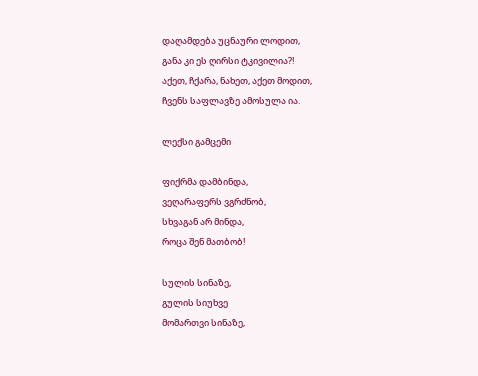დაღამდება უცნაური ლოდით,
განა კი ეს ღირსი ტკივილია?!
აქეთ, ჩქარა, ნახეთ, აქეთ მოდით,
ჩვენს საფლავზე ამოსულა ია.

ლექსი გამცემი

ფიქრმა დამბინდა,
ვეღარაფერს ვგრძნობ,
სხვაგან არ მინდა,
როცა შენ მათბობ!

სულის სინაზე,
გულის სიუხვე
მომართვი სინაზე,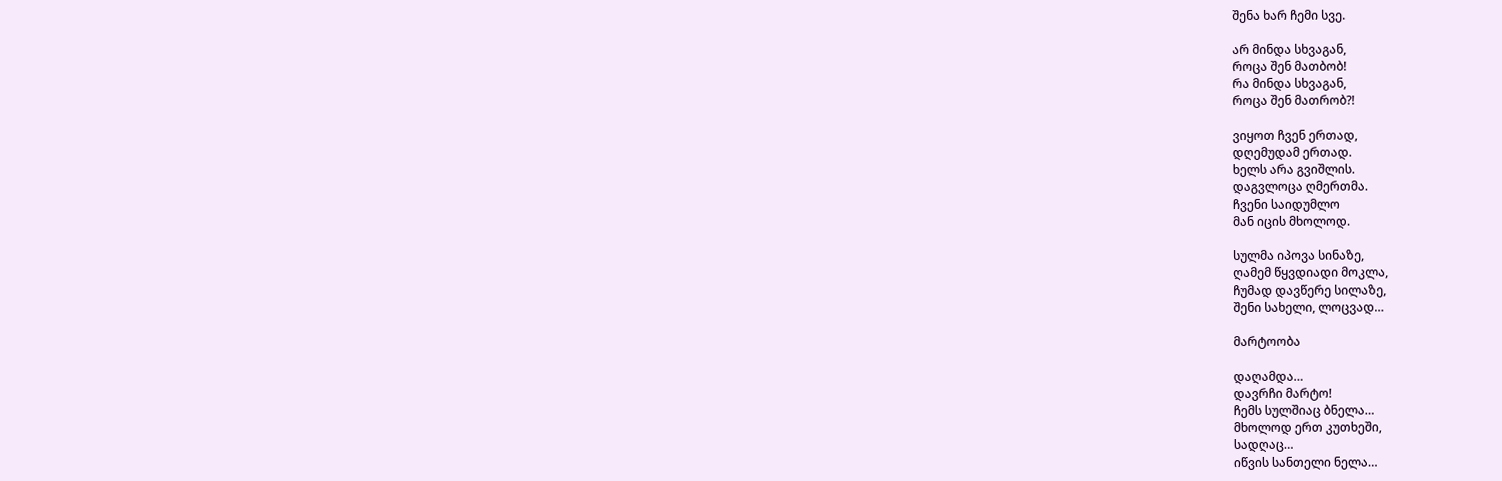შენა ხარ ჩემი სვე.

არ მინდა სხვაგან,
როცა შენ მათბობ!
რა მინდა სხვაგან,
როცა შენ მათრობ?!

ვიყოთ ჩვენ ერთად,
დღემუდამ ერთად.
ხელს არა გვიშლის.
დაგვლოცა ღმერთმა.
ჩვენი საიდუმლო
მან იცის მხოლოდ.

სულმა იპოვა სინაზე,
ღამემ წყვდიადი მოკლა,
ჩუმად დავწერე სილაზე,
შენი სახელი, ლოცვად…

მარტოობა

დაღამდა…
დავრჩი მარტო!
ჩემს სულშიაც ბნელა…
მხოლოდ ერთ კუთხეში,
სადღაც…
იწვის სანთელი ნელა…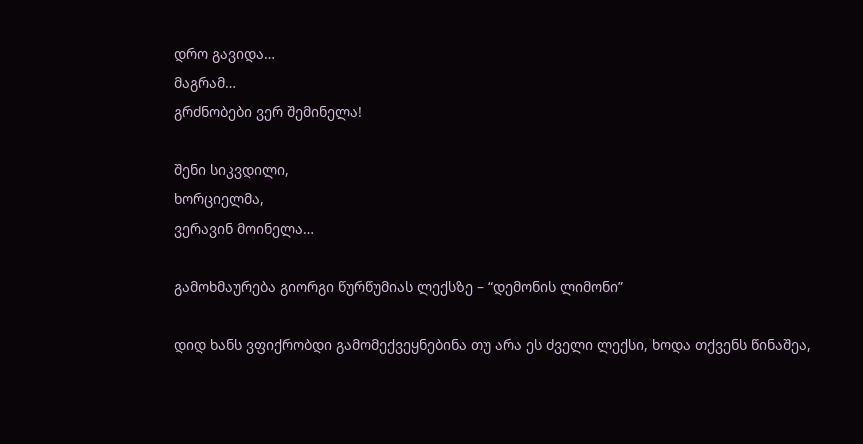დრო გავიდა…
მაგრამ…
გრძნობები ვერ შემინელა!

შენი სიკვდილი,
ხორციელმა,
ვერავინ მოინელა…

გამოხმაურება გიორგი წურწუმიას ლექსზე – “დემონის ლიმონი”

დიდ ხანს ვფიქრობდი გამომექვეყნებინა თუ არა ეს ძველი ლექსი, ხოდა თქვენს წინაშეა,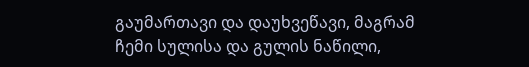გაუმართავი და დაუხვეწავი, მაგრამ ჩემი სულისა და გულის ნაწილი,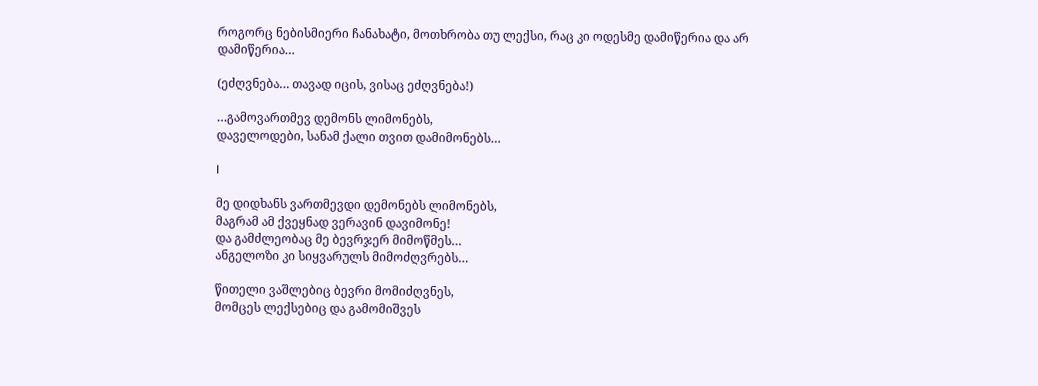როგორც ნებისმიერი ჩანახატი, მოთხრობა თუ ლექსი, რაც კი ოდესმე დამიწერია და არ დამიწერია…

(ეძღვნება… თავად იცის, ვისაც ეძღვნება!)

…გამოვართმევ დემონს ლიმონებს,
დაველოდები, სანამ ქალი თვით დამიმონებს…

I

მე დიდხანს ვართმევდი დემონებს ლიმონებს,
მაგრამ ამ ქვეყნად ვერავინ დავიმონე!
და გამძლეობაც მე ბევრჯერ მიმოწმეს…
ანგელოზი კი სიყვარულს მიმოძღვრებს…

წითელი ვაშლებიც ბევრი მომიძღვნეს,
მომცეს ლექსებიც და გამომიშვეს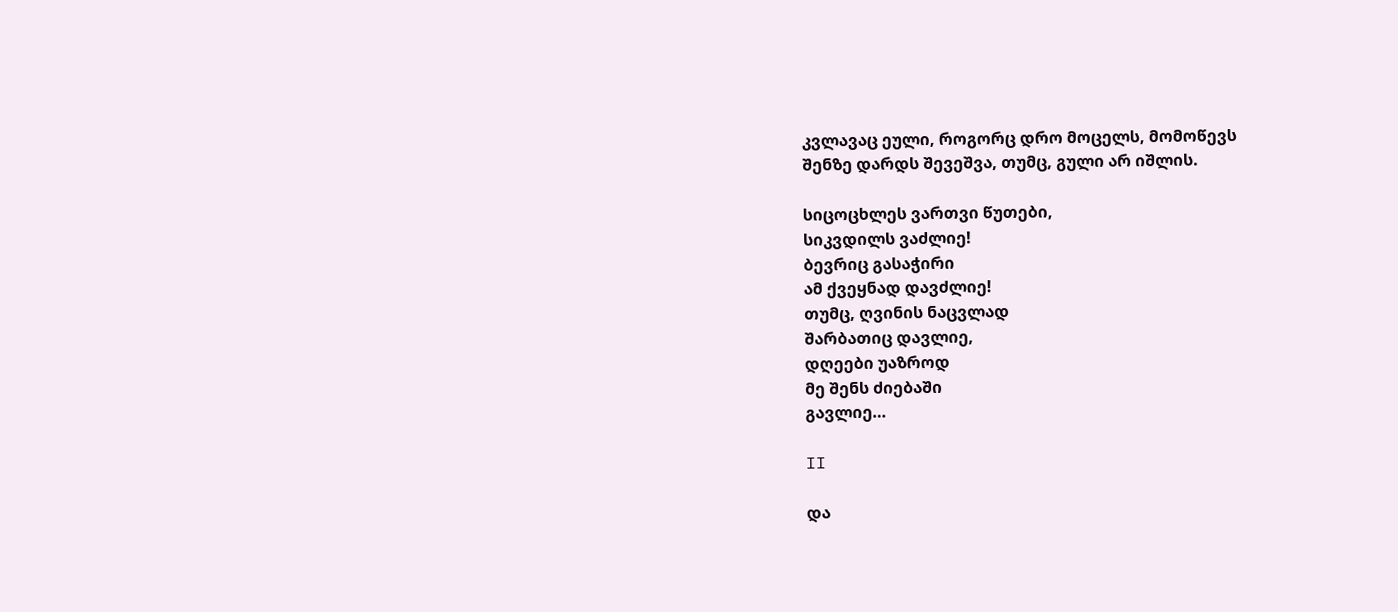კვლავაც ეული, როგორც დრო მოცელს, მომოწევს
შენზე დარდს შევეშვა, თუმც, გული არ იშლის.

სიცოცხლეს ვართვი წუთები,
სიკვდილს ვაძლიე!
ბევრიც გასაჭირი
ამ ქვეყნად დავძლიე!
თუმც, ღვინის ნაცვლად
შარბათიც დავლიე,
დღეები უაზროდ
მე შენს ძიებაში
გავლიე…

II

და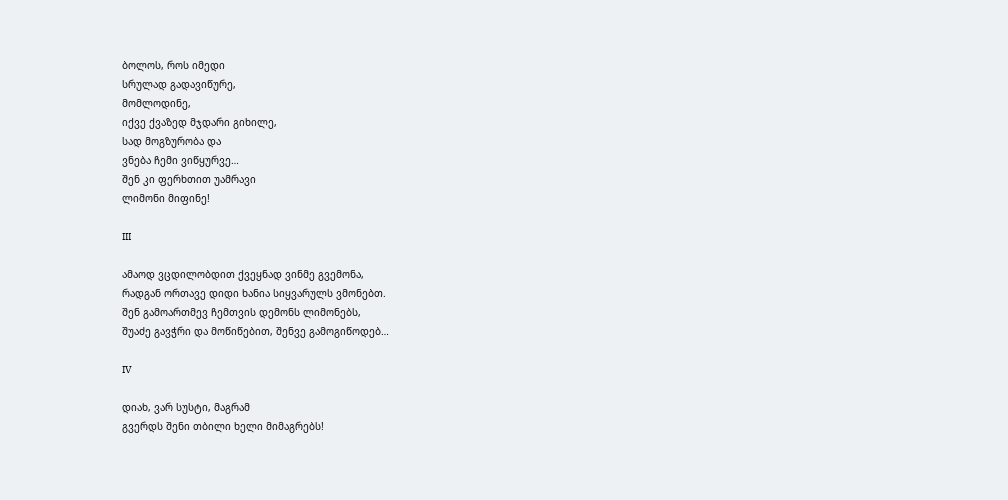ბოლოს, როს იმედი
სრულად გადავიწურე,
მომლოდინე,
იქვე ქვაზედ მჯდარი გიხილე,
სად მოგზურობა და
ვნება ჩემი ვიწყურვე…
შენ კი ფერხთით უამრავი
ლიმონი მიფინე!

III

ამაოდ ვცდილობდით ქვეყნად ვინმე გვემონა,
რადგან ორთავე დიდი ხანია სიყვარულს ვმონებთ.
შენ გამოართმევ ჩემთვის დემონს ლიმონებს,
შუაძე გავჭრი და მოწიწებით, შენვე გამოგიწოდებ…

IV

დიახ, ვარ სუსტი, მაგრამ
გვერდს შენი თბილი ხელი მიმაგრებს!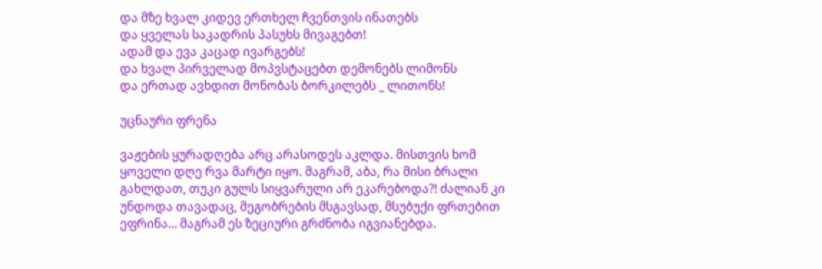და მზე ხვალ კიდევ ერთხელ ჩვენთვის ინათებს
და ყველას საკადრის პასუხს მივაგებთ!
ადამ და ევა კაცად ივარგებს!
და ხვალ პირველად მოპვსტაცებთ დემონებს ლიმონს
და ერთად ავხდით მონობას ბორკილებს _ ლითონს!

უცნაური ფრენა

ვაჟების ყურადღება არც არასოდეს აკლდა. მისთვის ხომ ყოველი დღე რვა მარტი იყო. მაგრამ, აბა, რა მისი ბრალი გახლდათ, თუკი გულს სიყვარული არ ეკარებოდა?! ძალიან კი უნდოდა თავადაც, მეგობრების მსგავსად, მსუბუქი ფრთებით ეფრინა… მაგრამ ეს ზეციური გრძნობა იგვიანებდა.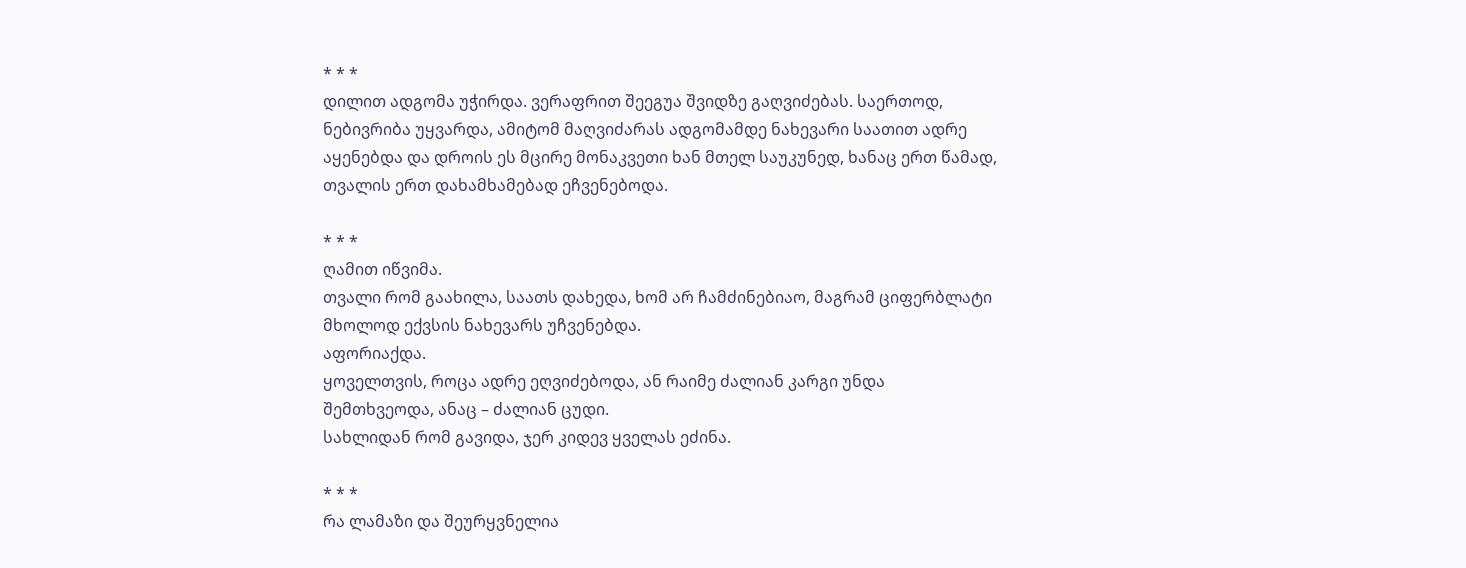* * *
დილით ადგომა უჭირდა. ვერაფრით შეეგუა შვიდზე გაღვიძებას. საერთოდ, ნებივრიბა უყვარდა, ამიტომ მაღვიძარას ადგომამდე ნახევარი საათით ადრე აყენებდა და დროის ეს მცირე მონაკვეთი ხან მთელ საუკუნედ, ხანაც ერთ წამად, თვალის ერთ დახამხამებად ეჩვენებოდა.

* * *
ღამით იწვიმა.
თვალი რომ გაახილა, საათს დახედა, ხომ არ ჩამძინებიაო, მაგრამ ციფერბლატი მხოლოდ ექვსის ნახევარს უჩვენებდა.
აფორიაქდა.
ყოველთვის, როცა ადრე ეღვიძებოდა, ან რაიმე ძალიან კარგი უნდა შემთხვეოდა, ანაც – ძალიან ცუდი.
სახლიდან რომ გავიდა, ჯერ კიდევ ყველას ეძინა.

* * *
რა ლამაზი და შეურყვნელია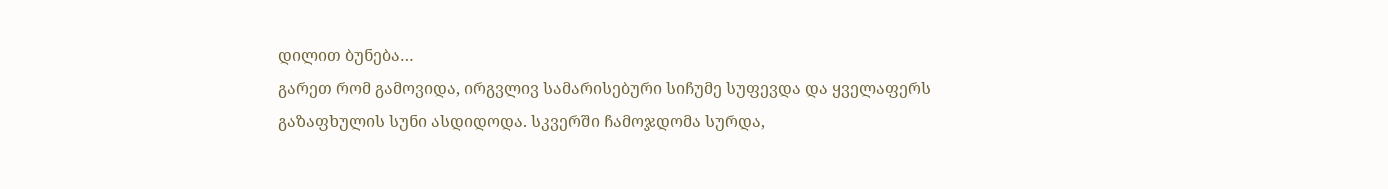დილით ბუნება…
გარეთ რომ გამოვიდა, ირგვლივ სამარისებური სიჩუმე სუფევდა და ყველაფერს გაზაფხულის სუნი ასდიდოდა. სკვერში ჩამოჯდომა სურდა,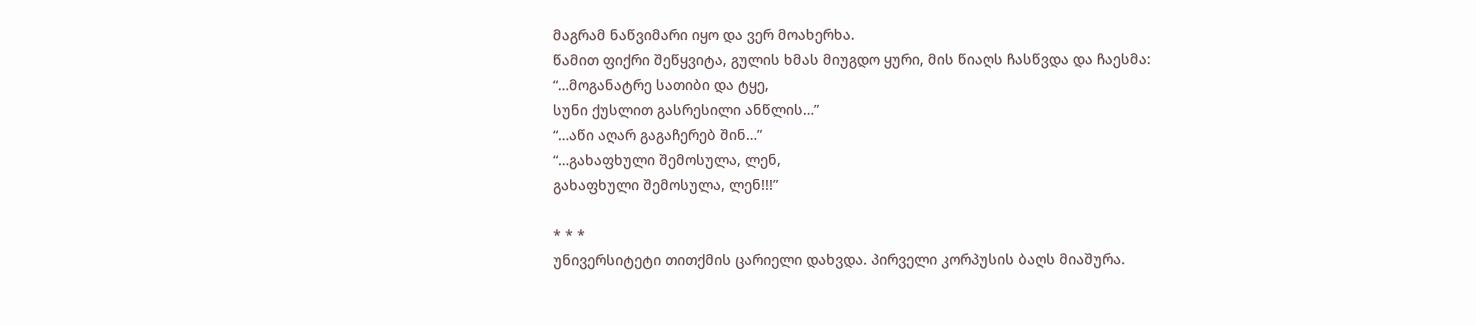მაგრამ ნაწვიმარი იყო და ვერ მოახერხა.
წამით ფიქრი შეწყვიტა, გულის ხმას მიუგდო ყური, მის წიაღს ჩასწვდა და ჩაესმა:
“…მოგანატრე სათიბი და ტყე,
სუნი ქუსლით გასრესილი ანწლის…”
“…აწი აღარ გაგაჩერებ შინ…”
“…გახაფხული შემოსულა, ლენ,
გახაფხული შემოსულა, ლენ!!!”

* * *
უნივერსიტეტი თითქმის ცარიელი დახვდა. პირველი კორპუსის ბაღს მიაშურა.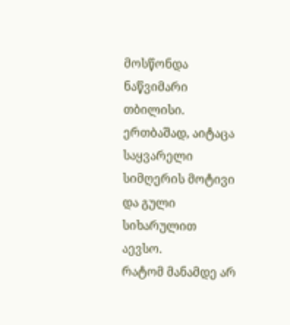მოსწონდა ნაწვიმარი თბილისი.
ერთბაშად, აიტაცა საყვარელი სიმღერის მოტივი და გული სიხარულით აევსო.
რატომ მანამდე არ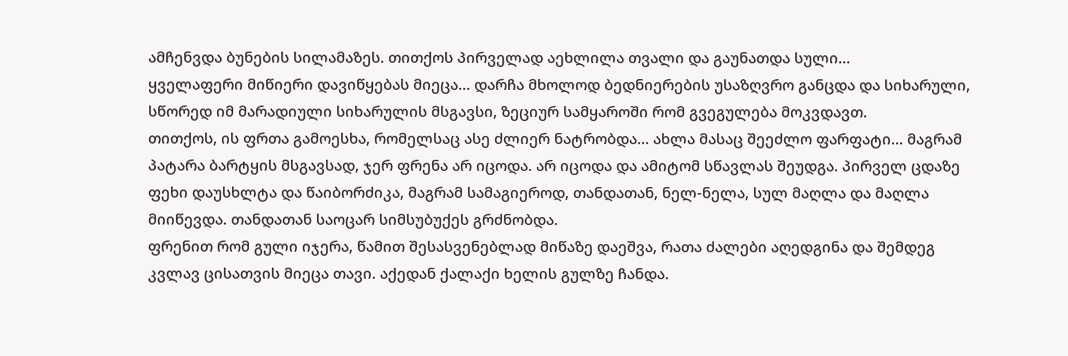ამჩენვდა ბუნების სილამაზეს. თითქოს პირველად აეხლილა თვალი და გაუნათდა სული…
ყველაფერი მიწიერი დავიწყებას მიეცა… დარჩა მხოლოდ ბედნიერების უსაზღვრო განცდა და სიხარული, სწორედ იმ მარადიული სიხარულის მსგავსი, ზეციურ სამყაროში რომ გვეგულება მოკვდავთ.
თითქოს, ის ფრთა გამოესხა, რომელსაც ასე ძლიერ ნატრობდა… ახლა მასაც შეეძლო ფარფატი… მაგრამ პატარა ბარტყის მსგავსად, ჯერ ფრენა არ იცოდა. არ იცოდა და ამიტომ სწავლას შეუდგა. პირველ ცდაზე ფეხი დაუსხლტა და წაიბორძიკა, მაგრამ სამაგიეროდ, თანდათან, ნელ-ნელა, სულ მაღლა და მაღლა მიიწევდა. თანდათან საოცარ სიმსუბუქეს გრძნობდა.
ფრენით რომ გული იჯერა, წამით შესასვენებლად მიწაზე დაეშვა, რათა ძალები აღედგინა და შემდეგ კვლავ ცისათვის მიეცა თავი. აქედან ქალაქი ხელის გულზე ჩანდა.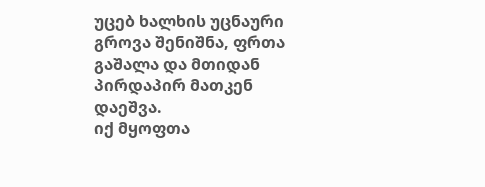უცებ ხალხის უცნაური გროვა შენიშნა, ფრთა გაშალა და მთიდან პირდაპირ მათკენ დაეშვა.
იქ მყოფთა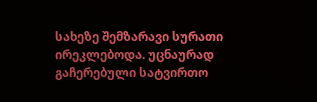სახეზე შემზარავი სურათი ირეკლებოდა. უცნაურად გაჩერებული სატვირთო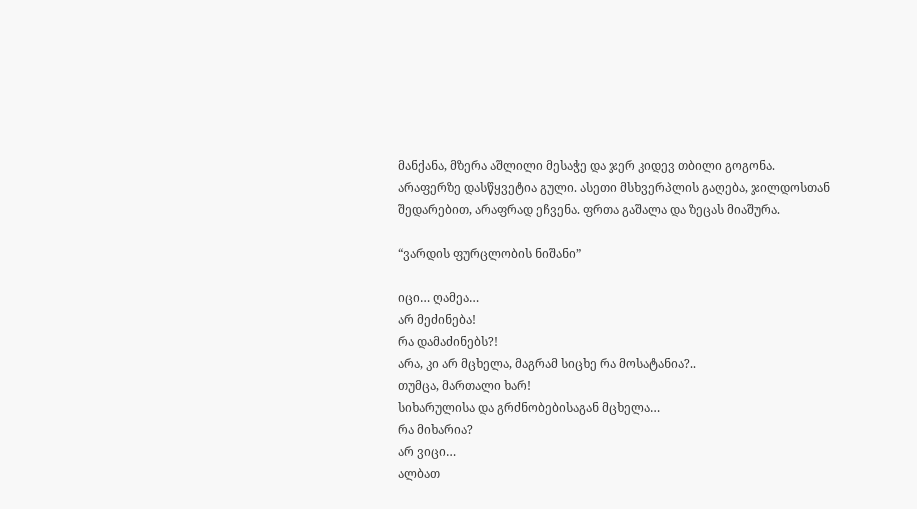მანქანა, მზერა აშლილი მესაჭე და ჯერ კიდევ თბილი გოგონა.
არაფერზე დასწყვეტია გული. ასეთი მსხვერპლის გაღება, ჯილდოსთან შედარებით, არაფრად ეჩვენა. ფრთა გაშალა და ზეცას მიაშურა.

“ვარდის ფურცლობის ნიშანი”

იცი… ღამეა…
არ მეძინება!
რა დამაძინებს?!
არა, კი არ მცხელა, მაგრამ სიცხე რა მოსატანია?..
თუმცა, მართალი ხარ!
სიხარულისა და გრძნობებისაგან მცხელა…
რა მიხარია?
არ ვიცი…
ალბათ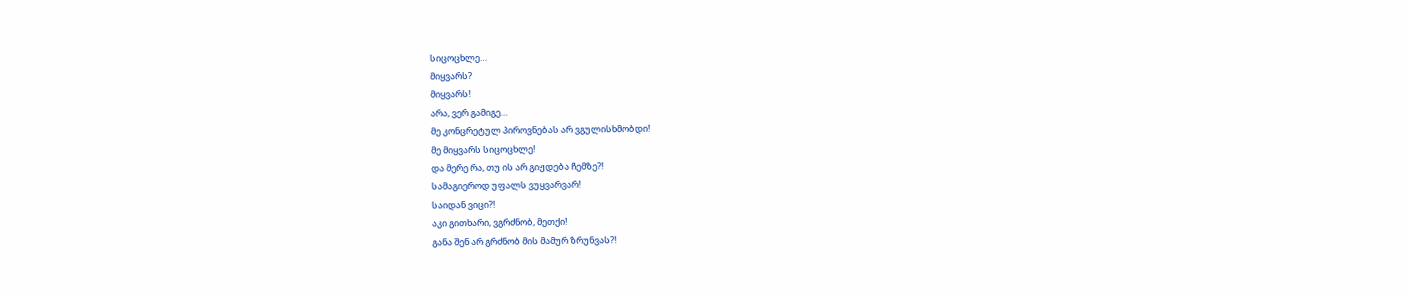სიცოცხლე…
მიყვარს?
მიყვარს!
არა, ვერ გამიგე…
მე კონცრეტულ პიროვნებას არ ვგულისხმობდი!
მე მიყვარს სიცოცხლე!
და მერე რა, თუ ის არ გიჟდება ჩემზე?!
სამაგიეროდ უფალს ვუყვარვარ!
საიდან ვიცი?!
აკი გითხარი, ვგრძნობ, მეთქი!
განა შენ არ გრძნობ მის მამურ ზრუნვას?!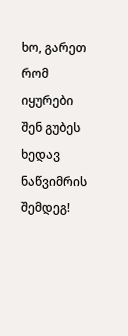ხო, გარეთ რომ იყურები შენ გუბეს ხედავ ნაწვიმრის შემდეგ!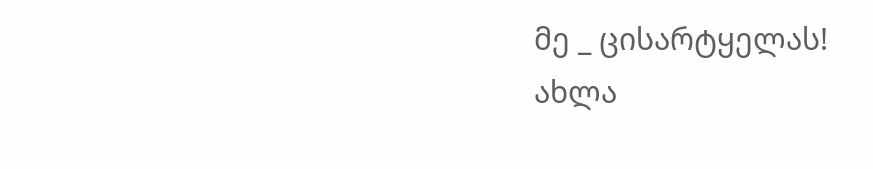მე _ ცისარტყელას!
ახლა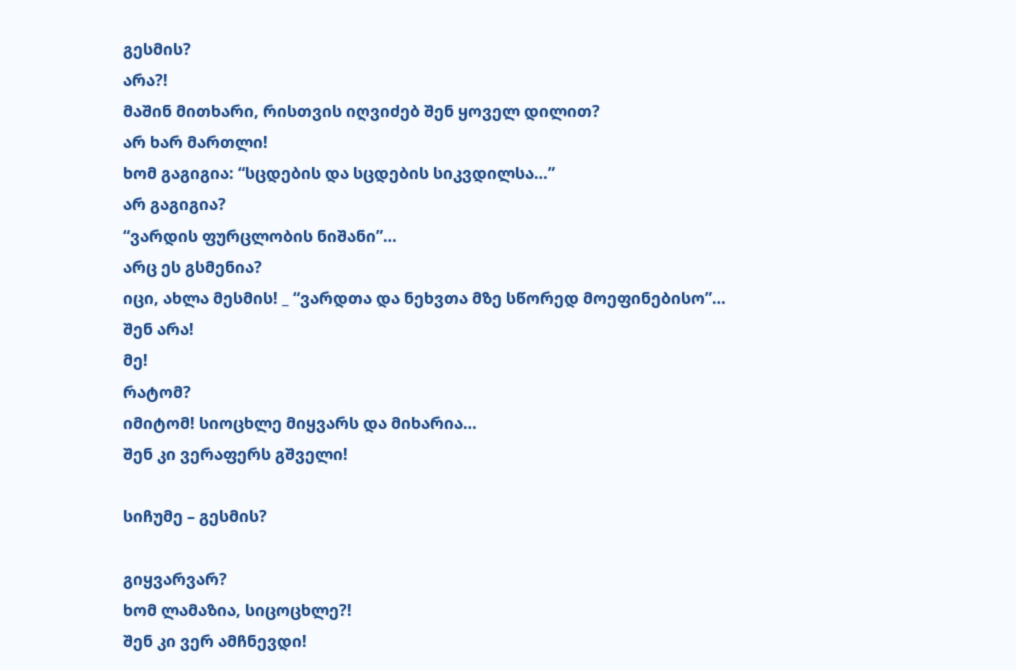გესმის?
არა?!
მაშინ მითხარი, რისთვის იღვიძებ შენ ყოველ დილით?
არ ხარ მართლი!
ხომ გაგიგია: “სცდების და სცდების სიკვდილსა…”
არ გაგიგია?
“ვარდის ფურცლობის ნიშანი”…
არც ეს გსმენია?
იცი, ახლა მესმის! _ “ვარდთა და ნეხვთა მზე სწორედ მოეფინებისო”…
შენ არა!
მე!
რატომ?
იმიტომ! სიოცხლე მიყვარს და მიხარია…
შენ კი ვერაფერს გშველი!

სიჩუმე – გესმის?

გიყვარვარ?
ხომ ლამაზია, სიცოცხლე?!
შენ კი ვერ ამჩნევდი!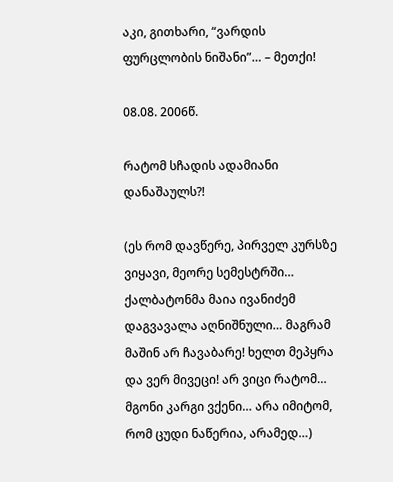აკი, გითხარი, “ვარდის ფურცლობის ნიშანი”… – მეთქი!

08.08. 2006წ.

რატომ სჩადის ადამიანი დანაშაულს?!

(ეს რომ დავწერე, პირველ კურსზე ვიყავი, მეორე სემესტრში… ქალბატონმა მაია ივანიძემ დაგვავალა აღნიშნული… მაგრამ მაშინ არ ჩავაბარე! ხელთ მეპყრა და ვერ მივეცი! არ ვიცი რატომ… მგონი კარგი ვქენი… არა იმიტომ, რომ ცუდი ნაწერია, არამედ…)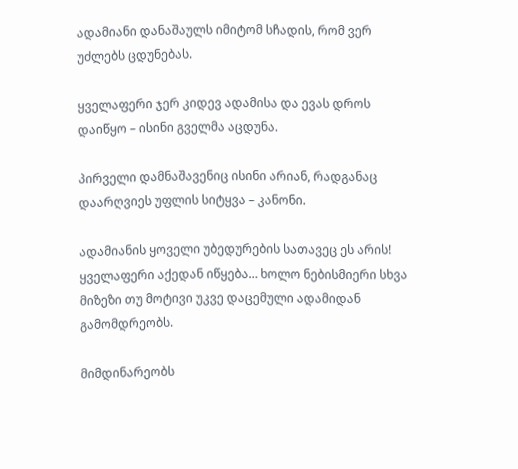ადამიანი დანაშაულს იმიტომ სჩადის, რომ ვერ უძლებს ცდუნებას.

ყველაფერი ჯერ კიდევ ადამისა და ევას დროს დაიწყო – ისინი გველმა აცდუნა.

პირველი დამნაშავენიც ისინი არიან, რადგანაც დაარღვიეს უფლის სიტყვა – კანონი.

ადამიანის ყოველი უბედურების სათავეც ეს არის! ყველაფერი აქედან იწყება… ხოლო ნებისმიერი სხვა მიზეზი თუ მოტივი უკვე დაცემული ადამიდან გამომდრეობს.

მიმდინარეობს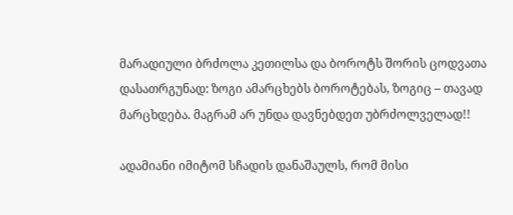მარადიული ბრძოლა კეთილსა და ბოროტს შორის ცოდვათა დასათრგუნად: ზოგი ამარცხებს ბოროტებას, ზოგიც – თავად მარცხდება. მაგრამ არ უნდა დავნებდეთ უბრძოლველად!!

ადამიანი იმიტომ სჩადის დანაშაულს, რომ მისი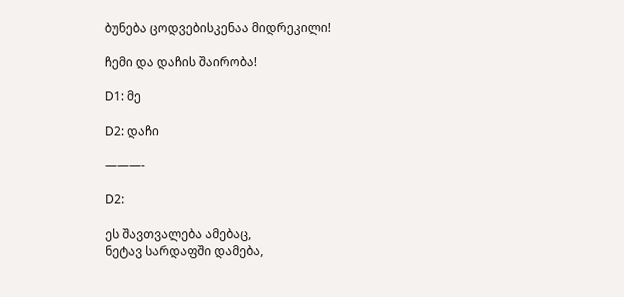ბუნება ცოდვებისკენაა მიდრეკილი!

ჩემი და დაჩის შაირობა!

D1: მე

D2: დაჩი

———-

D2:

ეს შავთვალება ამებაც,
ნეტავ სარდაფში დამება,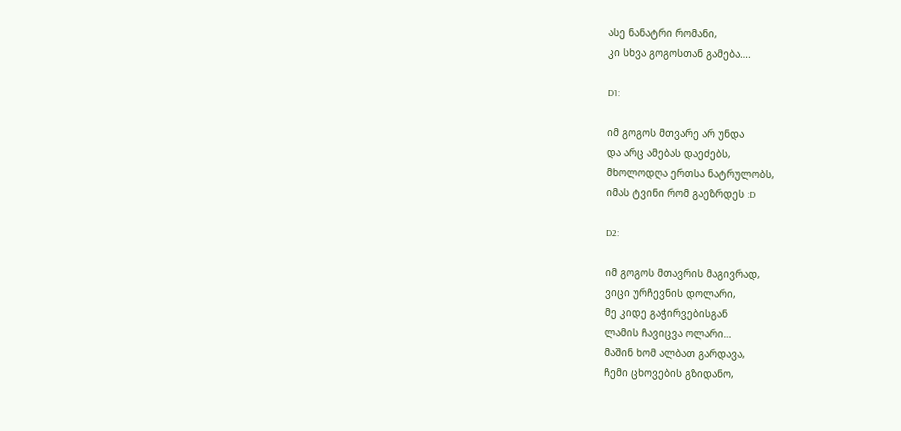ასე ნანატრი რომანი,
კი სხვა გოგოსთან გამება….

D1:

იმ გოგოს მთვარე არ უნდა
და არც ამებას დაეძებს,
მხოლოდღა ერთსა ნატრულობს,
იმას ტვინი რომ გაეზრდეს :D

D2:

იმ გოგოს მთავრის მაგივრად,
ვიცი ურჩევნის დოლარი,
მე კიდე გაჭირვებისგან
ლამის ჩავიცვა ოლარი…
მაშინ ხომ ალბათ გარდავა,
ჩემი ცხოვების გზიდანო,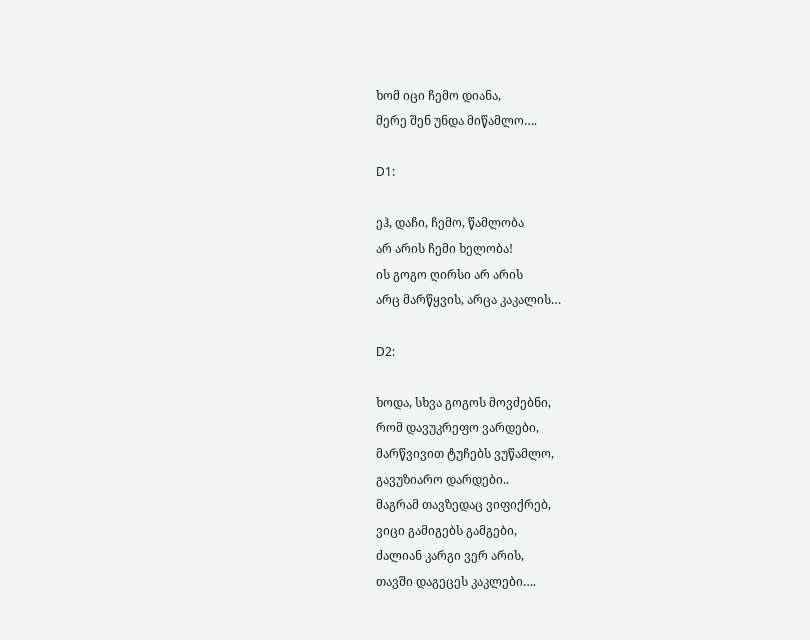ხომ იცი ჩემო დიანა,
მერე შენ უნდა მიწამლო….

D1:

ეჰ, დაჩი, ჩემო, წამლობა
არ არის ჩემი ხელობა!
ის გოგო ღირსი არ არის
არც მარწყვის, არცა კაკალის…

D2:

ხოდა, სხვა გოგოს მოვძებნი,
რომ დავუკრეფო ვარდები,
მარწვივით ტუჩებს ვუწამლო,
გავუზიარო დარდები..
მაგრამ თავზედაც ვიფიქრებ,
ვიცი გამიგებს გამგები,
ძალიან კარგი ვერ არის,
თავში დაგეცეს კაკლები….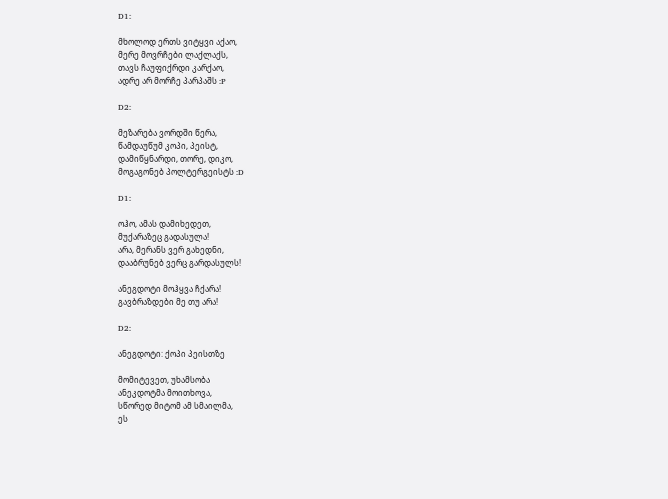D1:

მხოლოდ ერთს ვიტყვი აქაო,
მერე მოვრჩები ლაქლაქს,
თავს ჩაუფიქრდი კარქაო,
ადრე არ მორჩე პარპაშს :P

D2:

მეზარება ვორდში წერა,
წამდაუწუმ კოპი, პეისტ,
დამიწყნარდი, თორე, დიკო,
მოგაგონებ პოლტერგეისტს :D

D1:

ოჰო, ამას დამიხედეთ,
მუქარაზეც გადასულა!
არა, მერანს ვერ გახედნი,
დააბრუნებ ვერც გარდასულს!

ანეგდოტი მოჰყვა ჩქარა!
გავბრაზდები მე თუ არა!

D2:

ანეგდოტი: ქოპი პეისთზე

მომიტევეთ, უხამსობა
ანეკდოტმა მოითხოვა,
სწორედ მიტომ ამ სმაილმა,
ეს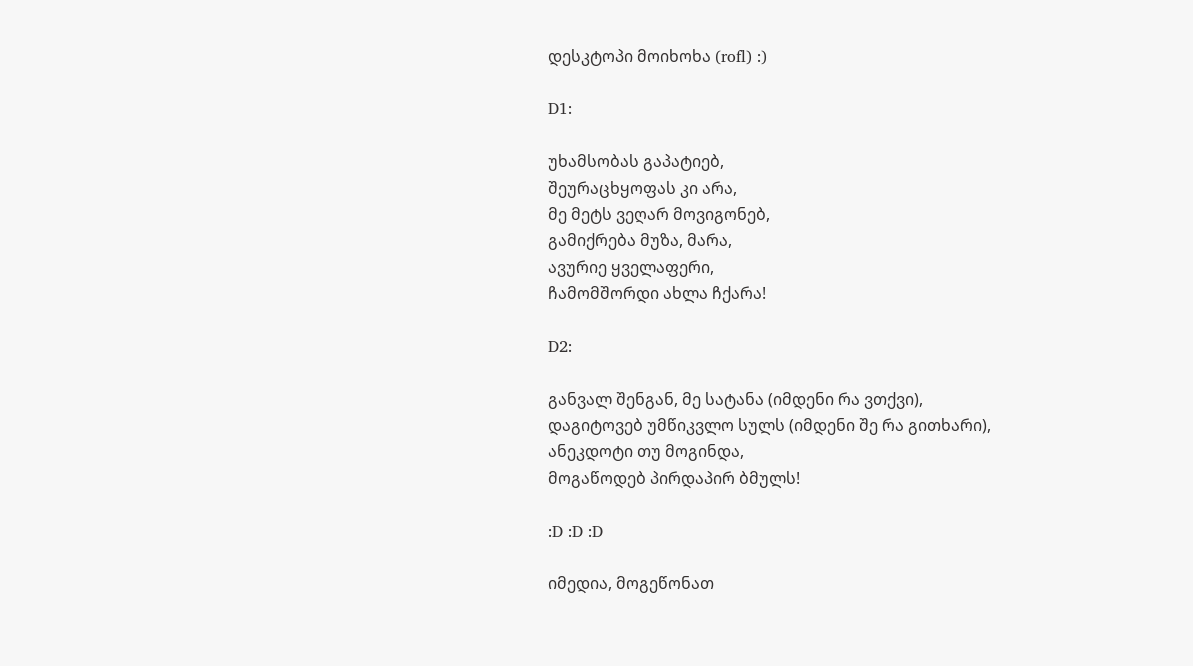დესკტოპი მოიხოხა (rofl) :)

D1:

უხამსობას გაპატიებ,
შეურაცხყოფას კი არა,
მე მეტს ვეღარ მოვიგონებ,
გამიქრება მუზა, მარა,
ავურიე ყველაფერი,
ჩამომშორდი ახლა ჩქარა!

D2:

განვალ შენგან, მე სატანა (იმდენი რა ვთქვი),
დაგიტოვებ უმწიკვლო სულს (იმდენი შე რა გითხარი),
ანეკდოტი თუ მოგინდა,
მოგაწოდებ პირდაპირ ბმულს!

:D :D :D

იმედია, მოგეწონათ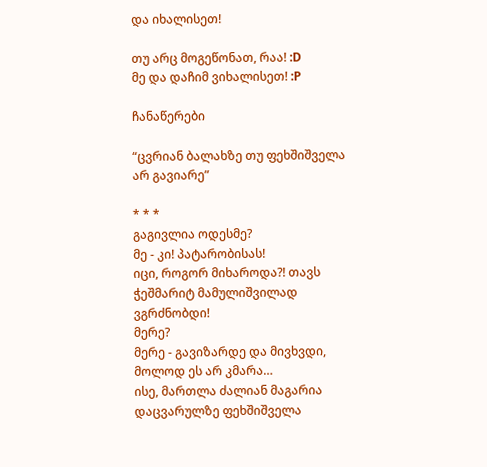და იხალისეთ!

თუ არც მოგეწონათ, რაა! :D
მე და დაჩიმ ვიხალისეთ! :P

ჩანაწერები

“ცვრიან ბალახზე თუ ფეხშიშველა არ გავიარე”

* * *
გაგივლია ოდესმე?
მე - კი! პატარობისას!
იცი, როგორ მიხაროდა?! თავს ჭეშმარიტ მამულიშვილად ვგრძნობდი!
მერე?
მერე - გავიზარდე და მივხვდი, მოლოდ ეს არ კმარა…
ისე, მართლა ძალიან მაგარია დაცვარულზე ფეხშიშველა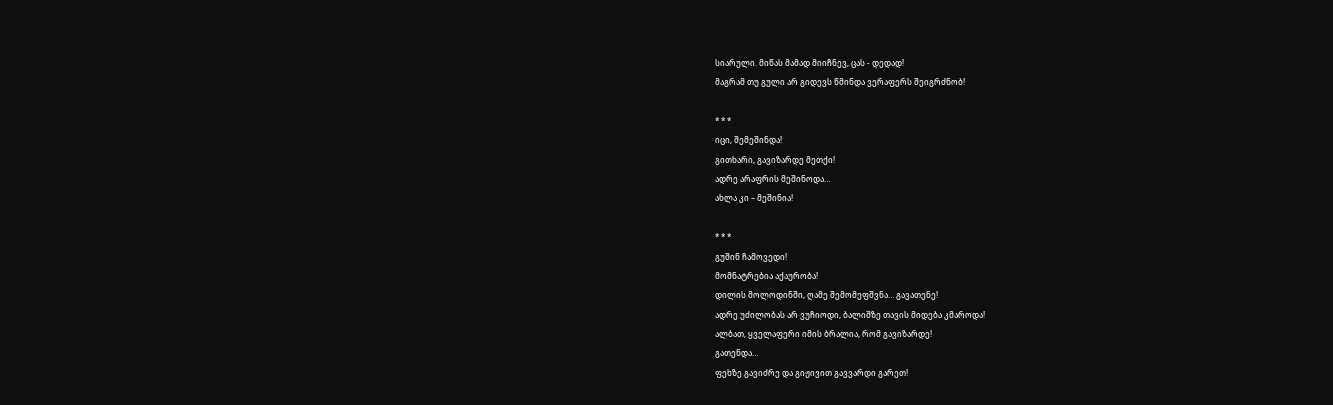სიარული. მიწას მამად მიიჩნევ, ცას - დედად!
მაგრამ თუ გული არ გიდევს წმინდა ვერაფერს შეიგრძნობ!

* * *
იცი, შემეშინდა!
გითხარი, გავიზარდე მეთქი!
ადრე არაფრის მეშინოდა…
ახლა კი – მეშინია!

* * *
გუშინ ჩამოვედი!
მომნატრებია აქაურობა!
დილის მოლოდინში, ღამე შემომეფშვნა… გავათენე!
ადრე უძილობას არ ვუჩიოდი, ბალიშზე თავის მიდება კმაროდა!
ალბათ, ყველაფერი იმის ბრალია, რომ გავიზარდე!
გათენდა…
ფეხზე გავიძრე და გიჟივით გავვარდი გარეთ!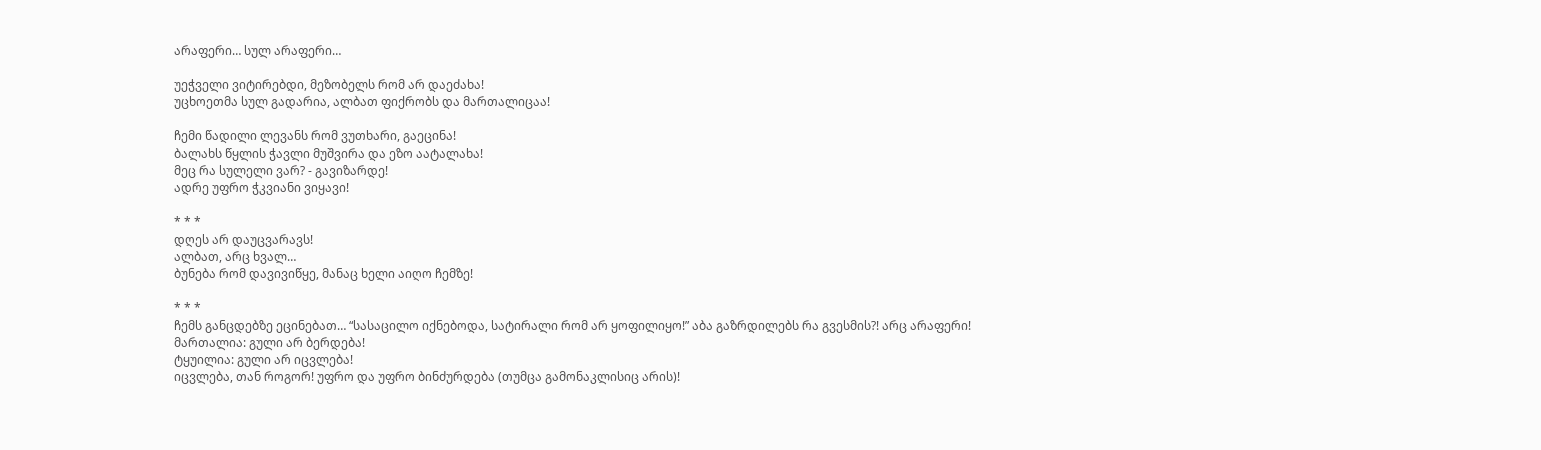არაფერი… სულ არაფერი…

უეჭველი ვიტირებდი, მეზობელს რომ არ დაეძახა!
უცხოეთმა სულ გადარია, ალბათ ფიქრობს და მართალიცაა!

ჩემი წადილი ლევანს რომ ვუთხარი, გაეცინა!
ბალახს წყლის ჭავლი მუშვირა და ეზო აატალახა!
მეც რა სულელი ვარ? - გავიზარდე!
ადრე უფრო ჭკვიანი ვიყავი!

* * *
დღეს არ დაუცვარავს!
ალბათ, არც ხვალ…
ბუნება რომ დავივიწყე, მანაც ხელი აიღო ჩემზე!

* * *
ჩემს განცდებზე ეცინებათ… “სასაცილო იქნებოდა, სატირალი რომ არ ყოფილიყო!” აბა გაზრდილებს რა გვესმის?! არც არაფერი!
მართალია: გული არ ბერდება!
ტყუილია: გული არ იცვლება!
იცვლება, თან როგორ! უფრო და უფრო ბინძურდება (თუმცა გამონაკლისიც არის)!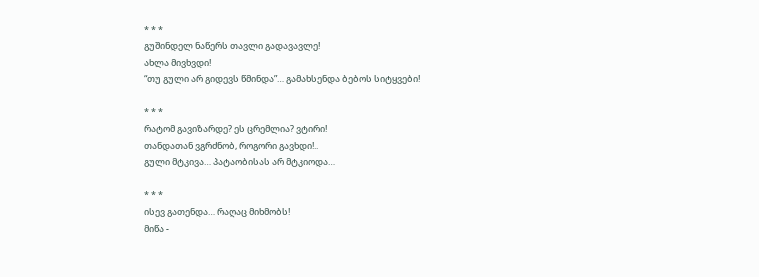* * *
გუშინდელ ნაწერს თავლი გადავავლე!
ახლა მივხვდი!
“თუ გული არ გიდევს წმინდა”… გამახსენდა ბებოს სიტყვები!

* * *
რატომ გავიზარდე? ეს ცრემლია? ვტირი!
თანდათან ვგრძნობ, როგორი გავხდი!..
გული მტკივა… პატაობისას არ მტკიოდა…

* * *
ისევ გათენდა… რაღაც მიხმობს!
მიწა -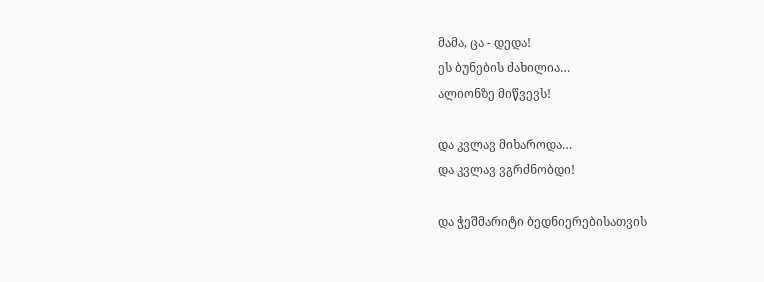მამა, ცა - დედა!
ეს ბუნების ძახილია…
ალიონზე მიწვევს!

და კვლავ მიხაროდა…
და კვლავ ვგრძნობდი!

და ჭეშმარიტი ბედნიერებისათვის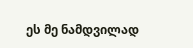ეს მე ნამდვილად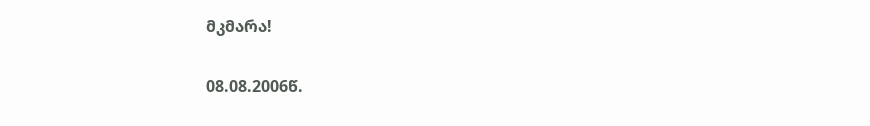მკმარა!

08.08.2006წ.